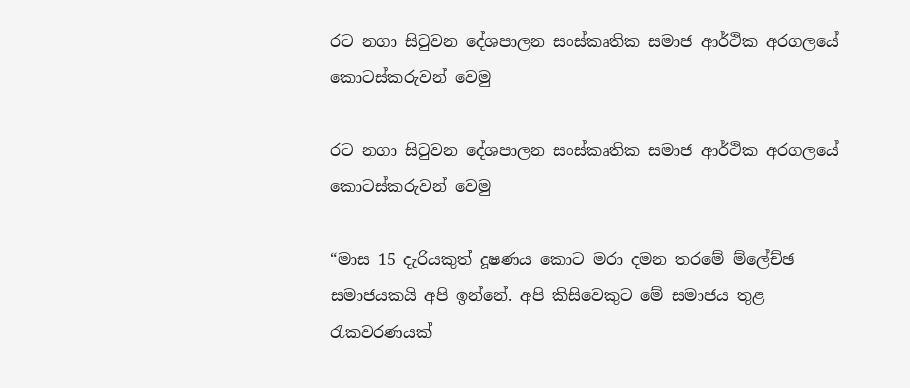රට නගා සිටුවන දේශපාලන සංස්කෘතික සමාජ ආර්ථික අරගලයේ කොටස්කරුවන් වෙමු

රට නගා සිටුවන දේශපාලන සංස්කෘතික සමාජ ආර්ථික අරගලයේ කොටස්කරුවන් වෙමු

“මාස 15 දැරියකුත් දූෂණය කොට මරා දමන තරමේ ම්ලේච්ඡ සමාජයකයි අපි ඉන්නේ. අපි කිසිවෙකුට මේ සමාජය තුළ රැකවරණයක්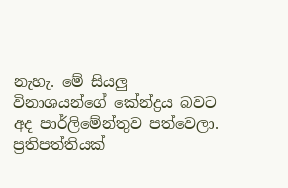නැහැ. මේ සියලු විනාශයන්ගේ කේන්ද්‍රය බවට අද පාර්ලිමේන්තුව පත්වෙලා. ප්‍රතිපත්තියක්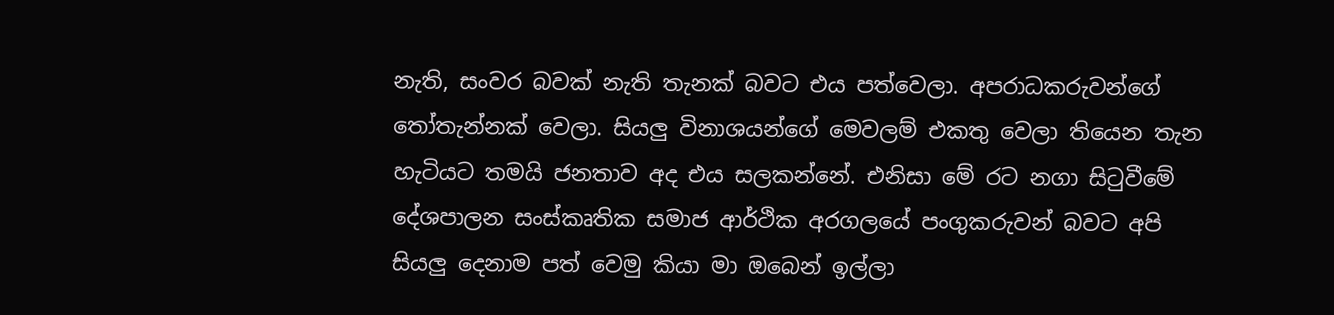නැති, සංවර බවක් නැති තැනක් බවට එය පත්වෙලා. අපරාධකරුවන්ගේ තෝතැන්නක් වෙලා. සියලු විනාශයන්ගේ මෙවලම් එකතු වෙලා තියෙන තැන හැටියට තමයි ජනතාව අද එය සලකන්නේ. එනිසා මේ රට නගා සිටුවීමේ දේශපාලන සංස්කෘතික සමාජ ආර්ථික අරගලයේ පංගුකරුවන් බවට අපි සියලු දෙනාම පත් වෙමු කියා මා ඔබෙන් ඉල්ලා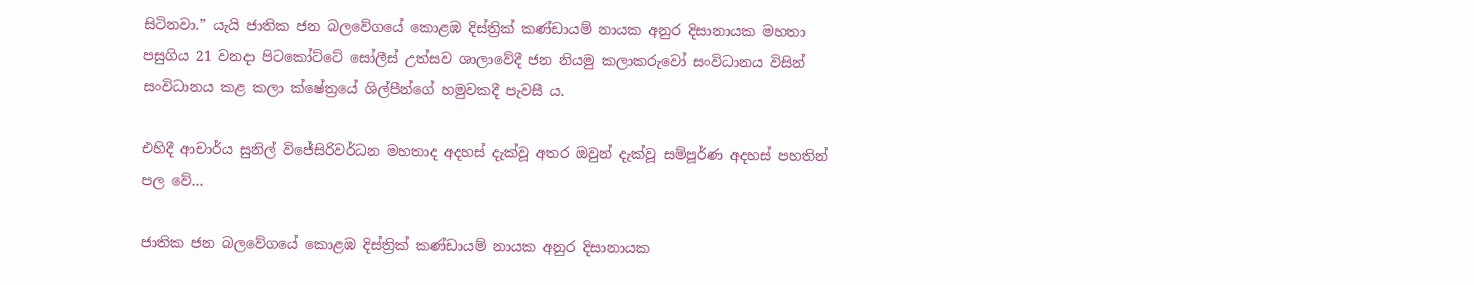සිටිනවා.” යැයි ජාතික ජන බලවේගයේ කොළඹ දිස්ත්‍රික් කණ්ඩායම් නායක අනුර දිසානායක මහතා පසුගිය 21 වනදා පිටකෝට්ටේ සෝලීස් උත්සව ශාලාවේදී ජන නියමු කලාකරුවෝ සංවිධානය විසින් සංවිධානය කළ කලා ක්ෂේත්‍රයේ ශිල්පීන්ගේ හමුවකදී පැවසී ය.

එහිදී ආචාර්ය සුනිල් විජේසිරිවර්ධන මහතාද අදහස් දැක්වූ අතර ඔවුන් දැක්වූ සම්පූර්ණ අදහස් පහතින් පල වේ…

ජාතික ජන බලවේගයේ කොළඹ දිස්ත්‍රික් කණ්ඩායම් නායක අනුර දිසානායක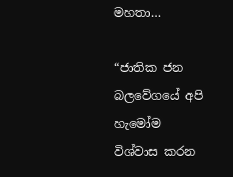මහතා…

“ජාතික ජන බලවේගයේ අපි හැමෝම විශ්වාස කරන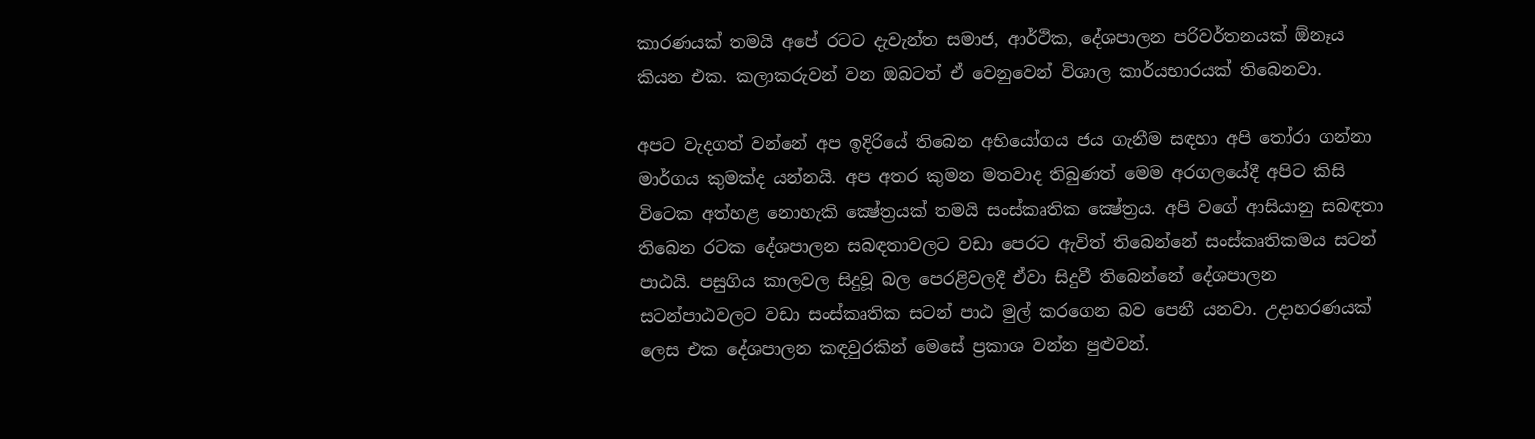කාරණයක් තමයි අපේ රටට දැවැන්ත සමාජ, ආර්ථික, දේශපාලන පරිවර්තනයක් ඕනෑය කියන එක. කලාකරුවන් වන ඔබටත් ඒ වෙනුවෙන් විශාල කාර්යභාරයක් තිබෙනවා.

අපට වැදගත් වන්නේ අප ඉදිරියේ තිබෙන අභියෝගය ජය ගැනීම සඳහා අපි තෝරා ගන්නා මාර්ගය කුමක්ද යන්නයි. අප අතර කුමන මතවාද තිබුණත් මෙම අරගලයේදී අපිට කිසි විටෙක අත්හළ නොහැකි ක්‍ෂේත්‍රයක් තමයි සංස්කෘතික ක්‍ෂේත්‍රය. අපි වගේ ආසියානු සබඳතා තිබෙන රටක දේශපාලන සබඳතාවලට වඩා පෙරට ඇවිත් තිබෙන්නේ සංස්කෘතිකමය සටන් පාඨයි. පසුගිය කාලවල සිදුවූ බල පෙරළිවලදී ඒවා සිදුවී තිබෙන්නේ දේශපාලන සටන්පාඨවලට වඩා සංස්කෘතික සටන් පාඨ මුල් කරගෙන බව පෙනී යනවා. උදාහරණයක් ලෙස එක දේශපාලන කඳවුරකින් මෙසේ ප්‍රකාශ වන්න පුළුවන්.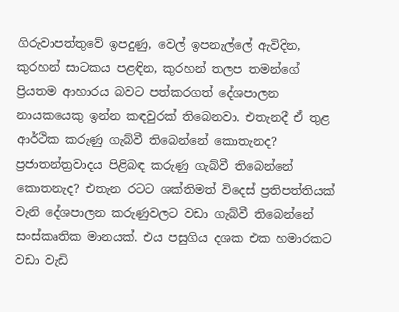ගිරුවාපත්තුවේ ඉපදුණු, වෙල් ඉපනැල්ලේ ඇවිදින, කුරහන් සාටකය පළඳින, කුරහන් තලප තමන්ගේ ප්‍රියතම ආහාරය බවට පත්කරගත් දේශපාලන නායකයෙකු ඉන්න කඳවුරක් තිබෙනවා. එතැනදී ඒ තුළ ආර්ථික කරුණු ගැබ්වී තිබෙන්නේ කොතැනද? ප්‍රජාතන්ත්‍රවාදය පිළිබඳ කරුණු ගැබ්වී තිබෙන්නේ කොතනැද? එතැන රටට ශක්තිමත් විදෙස් ප්‍රතිපත්තියක් වැනි දේශපාලන කරුණුවලට වඩා ගැබ්වී තිබෙන්නේ සංස්කෘතික මානයක්. එය පසුගිය දශක එක හමාරකට වඩා වැඩි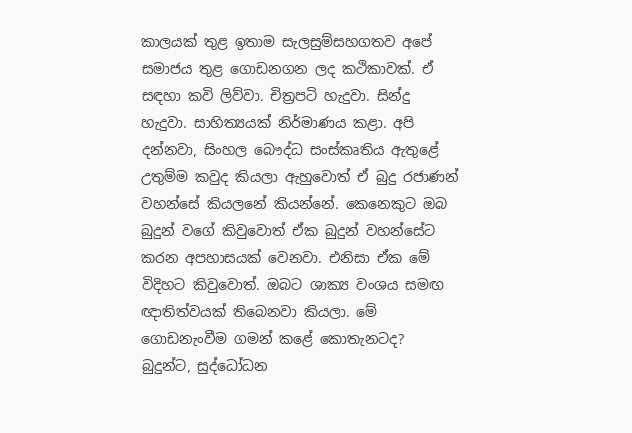කාලයක් තුළ ඉතාම සැලසුම්සහගතව අපේ සමාජය තුළ ගොඩනගන ලද කථිකාවක්. ඒ සඳහා කවි ලිව්වා. චිත්‍රපටි හැදුවා. සින්දු හැදුවා. සාහිත්‍යයක් නිර්මාණය කළා. අපි දන්නවා, සිංහල බෞද්ධ සංස්කෘතිය ඇතුළේ උතුම්ම කවුද කියලා ඇහුවොත් ඒ බුදු රජාණන් වහන්සේ කියලනේ කියන්නේ. කෙනෙකුට ඔබ බුදුන් වගේ කිවුවොත් ඒක බුදුන් වහන්සේට කරන අපහාසයක් වෙනවා. එනිසා ඒක මේ විදිහට කිවුවොත්. ඔබට ශාක්‍ය වංශය සමඟ ඥාතිත්වයක් තිබෙනවා කියලා. මේ ගොඩනැංවීම ගමන් කළේ කොතැනටද? බුදුන්ට, සුද්ධෝධන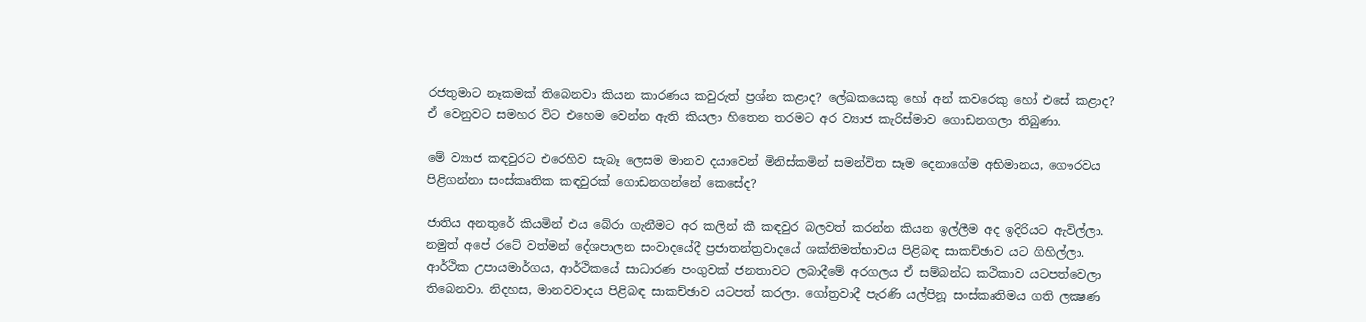රජතුමාට නෑකමක් තිබෙනවා කියන කාරණය කවුරුත් ප්‍රශ්න කළාද? ලේඛකයෙකු හෝ අන් කවරෙකු හෝ එසේ කළාද? ඒ වෙනුවට සමහර විට එහෙම වෙන්න ඇති කියලා හිතෙන තරමට අර ව්‍යාජ කැරිස්මාව ගොඩනගලා තිබුණා.

මේ ව්‍යාජ කඳවුරට එරෙහිව සැබෑ ලෙසම මානව දයාවෙන් මිනිස්කමින් සමන්විත සෑම දෙනාගේම අභිමානය, ගෞරවය පිළිගන්නා සංස්කෘතික කඳවුරක් ගොඩනගන්නේ කෙසේද?

ජාතිය අනතුරේ කියමින් එය බේරා ගැනීමට අර කලින් කී කඳවුර බලවත් කරන්න කියන ඉල්ලීම අද ඉදිරියට ඇවිල්ලා. නමුත් අපේ රටේ වත්මන් දේශපාලන සංවාදයේදී ප්‍රජාතන්ත්‍රවාදයේ ශක්තිමත්භාවය පිළිබඳ සාකච්ඡාව යට ගිහිල්ලා. ආර්ථික උපායමාර්ගය, ආර්ථිකයේ සාධාරණ පංගුවක් ජනතාවට ලබාදීමේ අරගලය ඒ සම්බන්ධ කථිකාව යටපත්වෙලා තිබෙනවා. නිදහස, මානවවාදය පිළිබඳ සාකච්ඡාව යටපත් කරලා. ගෝත්‍රවාදී පැරණි යල්පිනූ සංස්කෘතිමය ගති ලක්‍ෂණ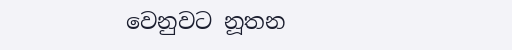වෙනුවට නූතන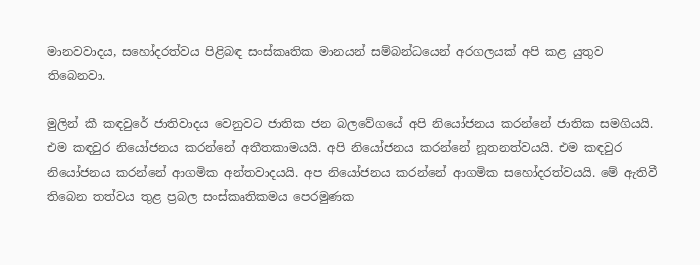මානවවාදය, සහෝදරත්වය පිළිබඳ සංස්කෘතික මානයන් සම්බන්ධයෙන් අරගලයක් අපි කළ යුතුව තිබෙනවා.

මුලින් කී කඳවුරේ ජාතිවාදය වෙනුවට ජාතික ජන බලවේගයේ අපි නියෝජනය කරන්නේ ජාතික සමගියයි. එම කඳවුර නියෝජනය කරන්නේ අතීතකාමයයි. අපි නියෝජනය කරන්නේ නූතනත්වයයි. එම කඳවුර නියෝජනය කරන්නේ ආගමික අන්තවාදයයි. අප නියෝජනය කරන්නේ ආගමික සහෝදරත්වයයි. මේ ඇතිවී තිබෙන තත්වය තුළ ප්‍රබල සංස්කෘතිකමය පෙරමුණක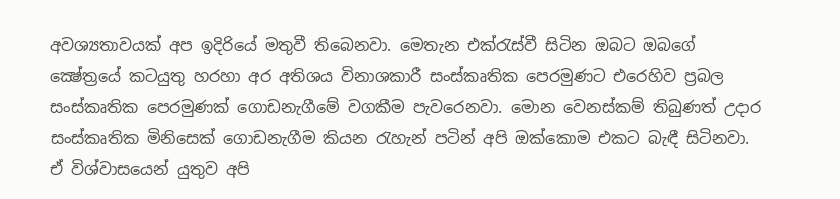අවශ්‍යතාවයක් අප ඉදිරියේ මතුවී තිබෙනවා. මෙතැන එක්රැස්වී සිටින ඔබට ඔබගේ ක්‍ෂේත්‍රයේ කටයුතු හරහා අර අතිශය විනාශකාරී සංස්කෘතික පෙරමුණට එරෙහිව ප්‍රබල සංස්කෘතික පෙරමුණක් ගොඩනැගීමේ වගකීම පැවරෙනවා. මොන වෙනස්කම් තිබුණත් උදාර සංස්කෘතික මිනිසෙක් ගොඩනැගීම කියන රැහැන් පටින් අපි ඔක්කොම එකට බැඳී සිටිනවා. ඒ විශ්වාසයෙන් යුතුව අපි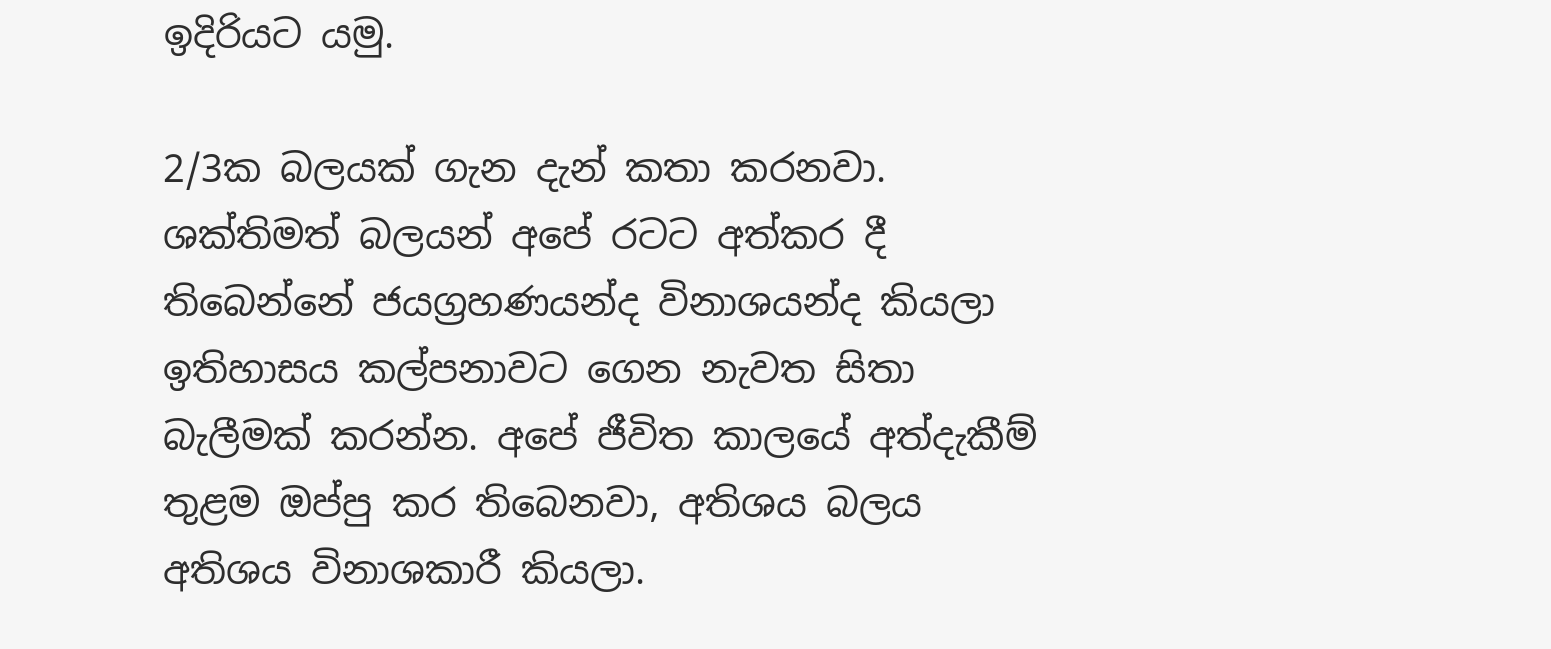ඉදිරියට යමු.

2/3ක බලයක් ගැන දැන් කතා කරනවා. ශක්තිමත් බලයන් අපේ රටට අත්කර දී තිබෙන්නේ ජයග්‍රහණයන්ද විනාශයන්ද කියලා ඉතිහාසය කල්පනාවට ගෙන නැවත සිතා බැලීමක් කරන්න. අපේ ජීවිත කාලයේ අත්දැකීම් තුළම ඔප්පු කර තිබෙනවා, අතිශය බලය අතිශය විනාශකාරී කියලා.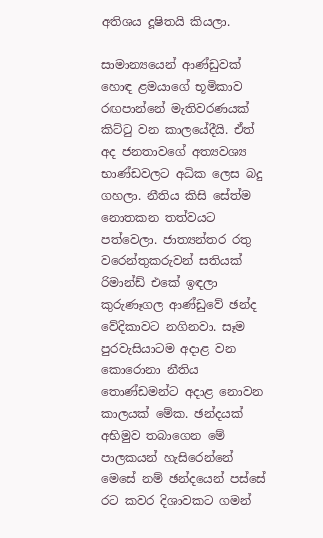අතිශය දූෂිතයි කියලා.

සාමාන්‍යයෙන් ආණ්ඩුවක් හොඳ ළමයාගේ භූමිකාව රඟපාන්නේ මැතිවරණයක් කිට්ටු වන කාලයේදීයි. ඒත් අද ජනතාවගේ අත්‍යවශ්‍ය භාණ්ඩවලට අධික ලෙස බදු ගහලා. නීතිය කිසි සේත්ම නොතකන තත්වයට පත්වෙලා. ජාත්‍යන්තර රතු වරෙන්තුකරුවන් සතියක් රිමාන්ඩ් එකේ ඉඳලා කුරුණෑගල ආණ්ඩුවේ ඡන්ද වේදිකාවට නගිනවා. සෑම පුරවැසියාටම අදාළ වන කොරොනා නීතිය තොණ්ඩමන්ට අදාළ නොවන කාලයක් මේක. ඡන්දයක් අභිමුව තබාගෙන මේ පාලකයන් හැසිරෙන්නේ මෙසේ නම් ඡන්දයෙන් පස්සේ රට කවර දිශාවකට ගමන්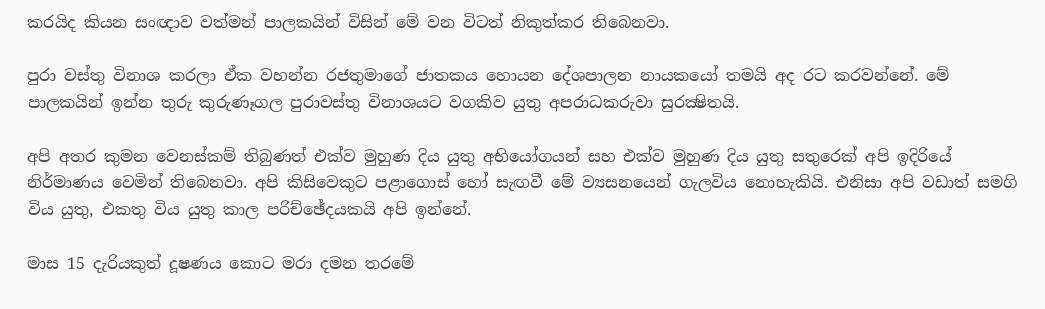කරයිද කියන සංඥාව වත්මන් පාලකයින් විසින් මේ වන විටත් නිකුත්කර තිබෙනවා.

පුරා වස්තු විනාශ කරලා ඒක වහන්න රජතුමාගේ ජාතකය හොයන දේශපාලන නායකයෝ තමයි අද රට කරවන්නේ. මේ පාලකයින් ඉන්න තුරු කුරුණෑගල පුරාවස්තු විනාශයට වගකිව යුතු අපරාධකරුවා සුරක්‍ෂිතයි.

අපි අතර කුමන වෙනස්කම් තිබුණත් එක්ව මුහුණ දිය යුතු අභියෝගයන් සහ එක්ව මුහුණ දිය යුතු සතුරෙක් අපි ඉදිරියේ නිර්මාණය වෙමින් තිබෙනවා. අපි කිසිවෙකුට පළාගොස් හෝ සැඟවී මේ ව්‍යසනයෙන් ගැලවිය නොහැකියි. එනිසා අපි වඩාත් සමගි විය යුතු, එකතු විය යුතු කාල පරිච්ඡේදයකයි අපි ඉන්නේ.

මාස 15 දැරියකුත් දූෂණය කොට මරා දමන තරමේ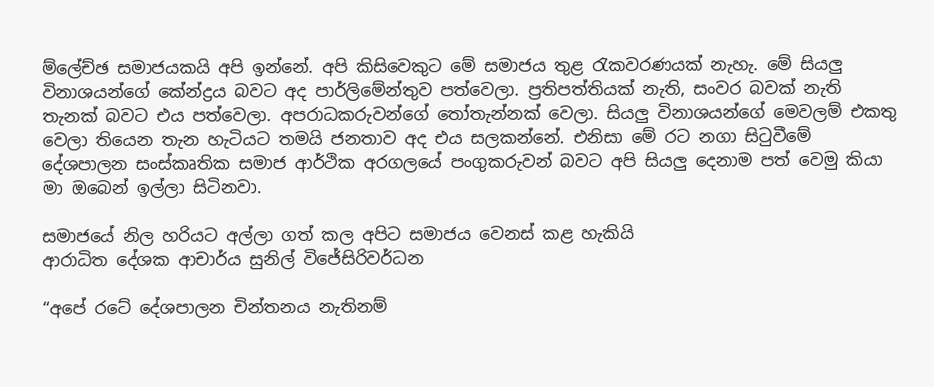ම්ලේච්ඡ සමාජයකයි අපි ඉන්නේ. අපි කිසිවෙකුට මේ සමාජය තුළ රැකවරණයක් නැහැ. මේ සියලු විනාශයන්ගේ කේන්ද්‍රය බවට අද පාර්ලිමේන්තුව පත්වෙලා. ප්‍රතිපත්තියක් නැති, සංවර බවක් නැති තැනක් බවට එය පත්වෙලා. අපරාධකරුවන්ගේ තෝතැන්නක් වෙලා. සියලු විනාශයන්ගේ මෙවලම් එකතු වෙලා තියෙන තැන හැටියට තමයි ජනතාව අද එය සලකන්නේ. එනිසා මේ රට නගා සිටුවීමේ දේශපාලන සංස්කෘතික සමාජ ආර්ථික අරගලයේ පංගුකරුවන් බවට අපි සියලු දෙනාම පත් වෙමු කියා මා ඔබෙන් ඉල්ලා සිටිනවා.

සමාජයේ නිල හරියට අල්ලා ගත් කල අපිට සමාජය වෙනස් කළ හැකියි
ආරාධිත දේශක ආචාර්ය සුනිල් විජේසිරිවර්ධන

“අපේ රටේ දේශපාලන චින්තනය නැතිනම්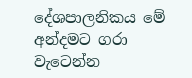දේශපාලනිකය මේ අන්දමට ගරා වැටෙන්න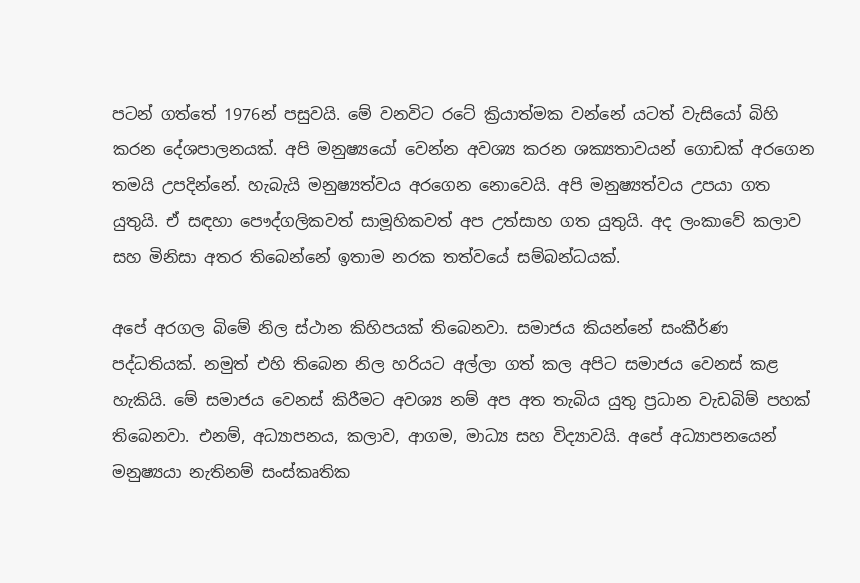පටන් ගත්තේ 1976න් පසුවයි. මේ වනවිට රටේ ක්‍රියාත්මක වන්නේ යටත් වැසියෝ බිහි කරන දේශපාලනයක්. අපි මනුෂ්‍යයෝ වෙන්න අවශ්‍ය කරන ශක්‍යතාවයන් ගොඩක් අරගෙන තමයි උපදින්නේ. හැබැයි මනුෂ්‍යත්වය අරගෙන නොවෙයි. අපි මනුෂ්‍යත්වය උපයා ගත යුතුයි. ඒ සඳහා පෞද්ගලිකවත් සාමූහිකවත් අප උත්සාහ ගත යුතුයි. අද ලංකාවේ කලාව සහ මිනිසා අතර තිබෙන්නේ ඉතාම නරක තත්වයේ සම්බන්ධයක්.

අපේ අරගල බිමේ නිල ස්ථාන කිහිපයක් තිබෙනවා. සමාජය කියන්නේ සංකීර්ණ පද්ධතියක්. නමුත් එහි තිබෙන නිල හරියට අල්ලා ගත් කල අපිට සමාජය වෙනස් කළ හැකියි. මේ සමාජය වෙනස් කිරීමට අවශ්‍ය නම් අප අත තැබිය යුතු ප්‍රධාන වැඩබිම් පහක් තිබෙනවා. එනම්, අධ්‍යාපනය, කලාව, ආගම, මාධ්‍ය සහ විද්‍යාවයි. අපේ අධ්‍යාපනයෙන් මනුෂ්‍යයා නැතිනම් සංස්කෘතික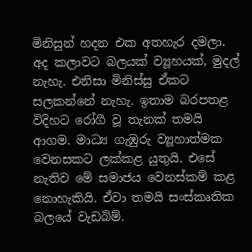මිනිසුන් හදන එක අතහැර දමලා. අද කලාවට බලයක් ව්‍යූහයක්, මුදල් නැහැ. එනිසා මිනිස්සු ඒකට සලකන්නේ නැහැ. ඉතාම බරපතළ විදිහට රෝගී වූ තැනක් තමයි ආගම. මාධ්‍ය ගැඹුරු ව්‍යූහාත්මක වෙනසකට ලක්කළ යුතුයි. එසේ නැතිව මේ සමාජය වෙනස්කම් කළ නොහැකියි. ඒවා තමයි සංස්කෘතික බලයේ වැඩබිම්.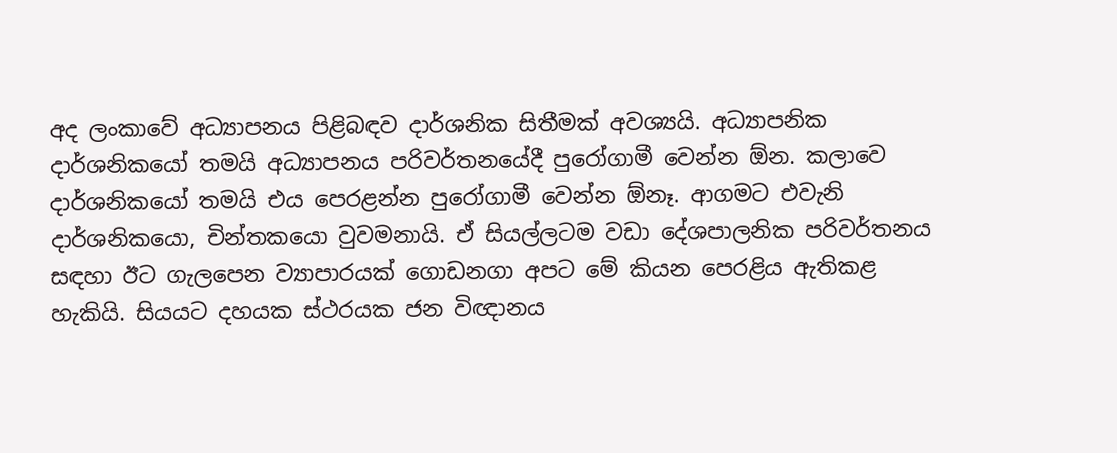අද ලංකාවේ අධ්‍යාපනය පිළිබඳව දාර්ශනික සිතීමක් අවශ්‍යයි. අධ්‍යාපනික දාර්ශනිකයෝ තමයි අධ්‍යාපනය පරිවර්තනයේදී පුරෝගාමී වෙන්න ඕන. කලාවෙ දාර්ශනිකයෝ තමයි එය පෙරළන්න පුරෝගාමී වෙන්න ඕනෑ. ආගමට එවැනි දාර්ශනිකයො, චින්තකයො වුවමනායි. ඒ සියල්ලටම වඩා දේශපාලනික පරිවර්තනය සඳහා ඊට ගැලපෙන ව්‍යාපාරයක් ගොඩනගා අපට මේ කියන පෙරළිය ඇතිකළ හැකියි. සියයට දහයක ස්ථරයක ජන විඥානය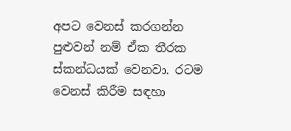අපට වෙනස් කරගන්න පුළුවන් නම් ඒක තීරක ස්කන්ධයක් වෙනවා. රටම වෙනස් කිරීම සඳහා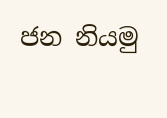ජන නියමු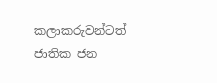කලාකරුවන්ටත් ජාතික ජන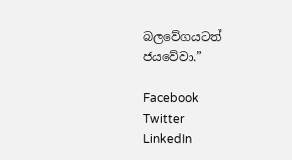බලවේගයටත් ජයවේවා.”

Facebook
Twitter
LinkedIn